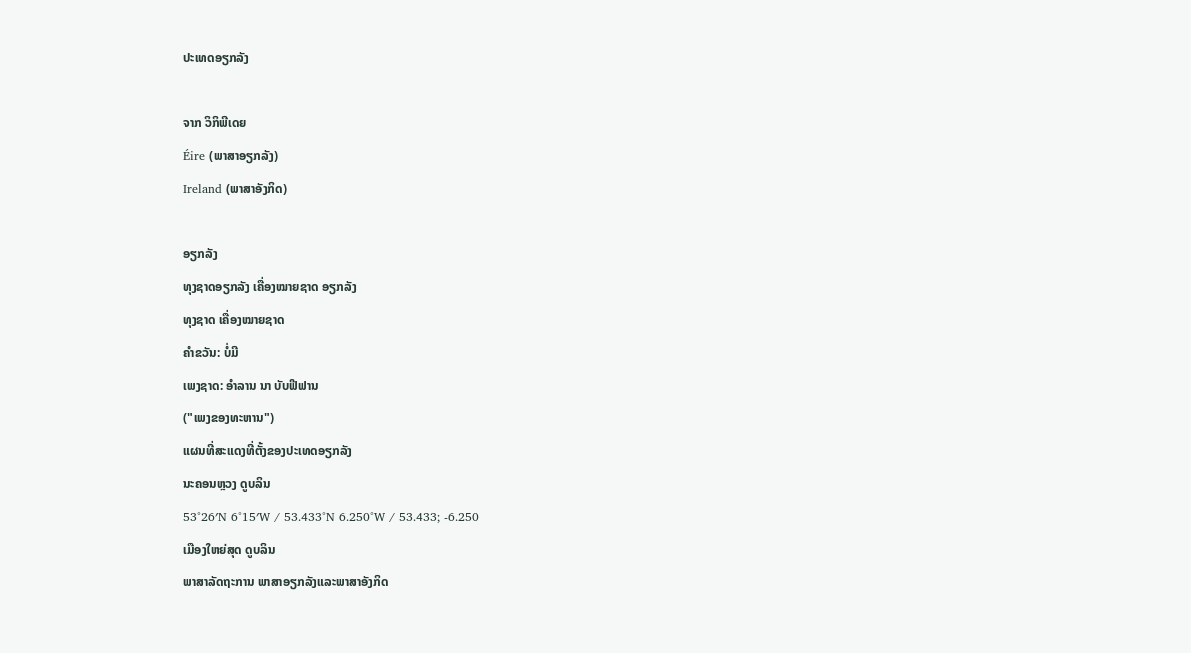ປະເທດອຽກລັງ

ຈາກ ວິກິພີເດຍ
Éire (ພາສາອຽກລັງ)
Ireland (ພາສາອັງກິດ)

ອຽກລັງ
ທຸງຊາດອຽກລັງ ເຄື່ອງໝາຍຊາດ ອຽກລັງ
ທຸງຊາດ ເຄື່ອງໝາຍຊາດ
ຄຳຂວັນ: ບໍ່ມີ
ເພງຊາດ: ອຳລານ ນາ ບັບຟີຟານ
("ເພງຂອງທະຫານ")
ແຜນທີ່ສະແດງທີ່ຕັ້ງຂອງປະເທດອຽກລັງ
ນະຄອນຫຼວງ ດູບລິນ
53°26′N 6°15′W / 53.433°N 6.250°W / 53.433; -6.250
ເມືອງໃຫຍ່ສຸດ ດູບລິນ
ພາສາລັດຖະການ ພາສາອຽກລັງແລະພາສາອັງກິດ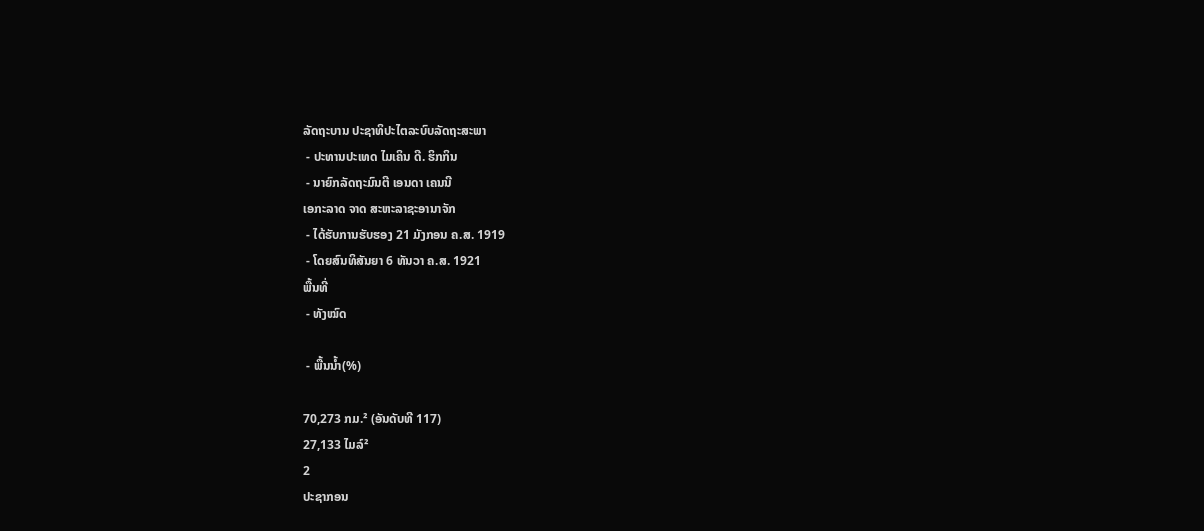ລັດຖະບານ ປະຊາທິປະໄຕລະບົບລັດຖະສະພາ
 - ປະທານປະເທດ ໄມເຄິນ ດີ. ຮິກກິນ
 - ນາຍົກລັດຖະມົນຕີ ເອນດາ ເຄນນີ
ເອກະລາດ ຈາດ ສະຫະລາຊະອານາຈັກ
 - ໄດ້ຮັບການຮັບຮອງ 21 ມັງກອນ ຄ.ສ. 1919
 - ໂດຍສົນທິສັນຍາ 6 ທັນວາ ຄ.ສ. 1921
ພື້ນທີ່
 - ທັງໝົດ

 - ພື້ນນ້ຳ(%)

70,273 ກມ.² (ອັນດັບທີ 117)
27,133 ໄມລ໌²
2
ປະຊາກອນ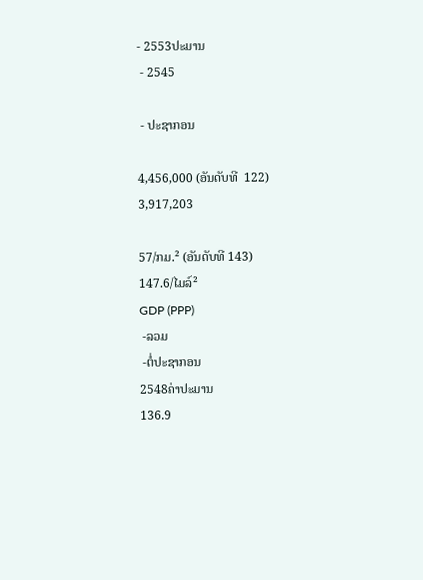- 2553ປະມານ
 - 2545

 - ປະຊາກອນ

4,456,000 (ອັນດັບທີ  122)
3,917,203

57/ກມ.² (ອັນດັບທີ 143)
147.6/ໄມລ໌²
GDP (PPP)
 -ລວມ
 -ຕໍ່ປະຊາກອນ
2548ຄ່າປະມານ
136.9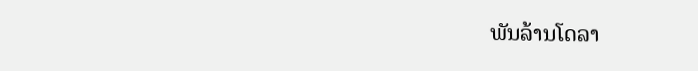ພັນລ້ານໂດລາ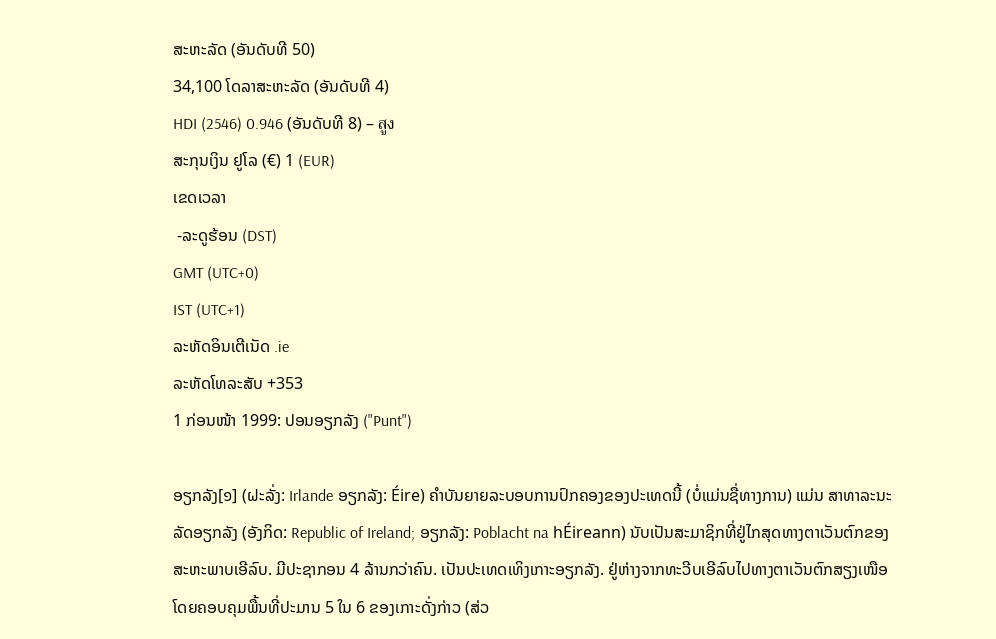ສະຫະລັດ (ອັນດັບທີ 50)
34,100 ໂດລາສະຫະລັດ (ອັນດັບທີ 4)
HDI (2546) 0.946 (ອັນດັບທີ 8) – สูง
ສະກຸນເງິນ ຢູໂລ (€) 1 (EUR)
ເຂດເວລາ
 -ລະດູຮ້ອນ (DST)
GMT (UTC+0)
IST (UTC+1)
ລະຫັດອິນເຕີເນັດ .ie
ລະຫັດໂທລະສັບ +353
1 ກ່ອນໜ້າ 1999: ປອນອຽກລັງ ("Punt")

ອຽກລັງ[໑] (ຝະລັ່ງ: Irlande ອຽກລັງ: Éire) ຄຳບັນຍາຍລະບອບການປົກຄອງຂອງປະເທດນີ້ (ບໍ່ແມ່ນຊື່ທາງການ) ແມ່ນ ສາທາລະນະລັດອຽກລັງ (ອັງກິດ: Republic of Ireland; ອຽກລັງ: Poblacht na hÉireann) ນັບເປັນສະມາຊິກທີ່ຢູ່ໄກສຸດທາງຕາເວັນຕົກຂອງສະຫະພາບເອີລົບ. ມີປະຊາກອນ 4 ລ້ານກວ່າຄົນ. ເປັນປະເທດເທິງເກາະອຽກລັງ. ຢູ່ຫ່າງຈາກທະວີບເອີລົບໄປທາງຕາເວັນຕົກສຽງເໜືອ ໂດຍຄອບຄຸມພື້ນທີ່ປະມານ 5 ໃນ 6 ຂອງເກາະດັ່ງກ່າວ (ສ່ວ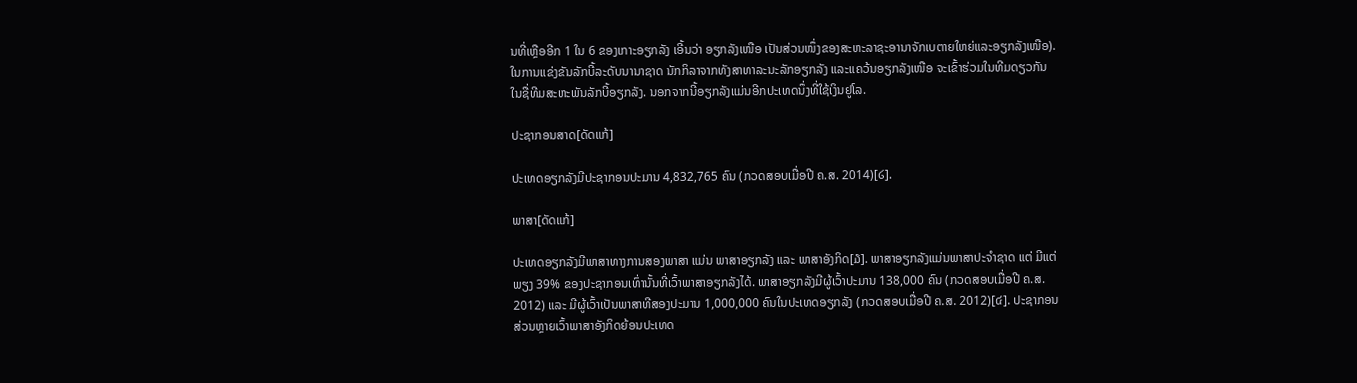ນທີ່ເຫຼືອອີກ 1 ໃນ 6 ຂອງເກາະອຽກລັງ ເອີ້ນວ່າ ອຽກລັງເໜືອ ເປັນສ່ວນໜຶ່ງຂອງສະຫະລາຊະອານາຈັກເບຕາຍໃຫຍ່ແລະອຽກລັງເໜືອ). ໃນການແຂ່ງຂັນລັກບີ້ລະດັບນານາຊາດ ນັກກິລາຈາກທັງສາທາລະນະລັກອຽກລັງ ແລະແຄວ້ນອຽກລັງເໜືອ ຈະເຂົ້າຮ່ວມໃນທີມດຽວກັນ ໃນຊື່ທີມສະຫະພັນລັກບີ້ອຽກລັງ. ນອກຈາກນີ້ອຽກລັງແມ່ນອີກປະເທດນຶ່ງທີ່ໃຊ້ເງິນຢູໂລ.

ປະຊາກອນສາດ[ດັດແກ້]

ປະເທດອຽກລັງມີປະຊາກອນປະມານ 4,832,765 ຄົນ (ກວດສອບເມື່ອປີ ຄ.ສ. 2014)[໒].

ພາສາ[ດັດແກ້]

ປະເທດອຽກລັງມີພາສາທາງການສອງພາສາ ແມ່ນ ພາສາອຽກລັງ ແລະ ພາສາອັງກິດ[໓]. ພາສາອຽກລັງແມ່ນພາສາປະຈຳຊາດ ແຕ່ ມີແຕ່ພຽງ 39% ຂອງປະຊາກອນເທົ່ານັ້ນທີ່ເວົ້າພາສາອຽກລັງໄດ້. ພາສາອຽກລັງມີຜູ້ເວົ້າປະມານ 138,000 ຄົນ (ກວດສອບເມື່ອປີ ຄ.ສ. 2012) ແລະ ມີຜູ້ເວົ້າເປັນພາສາທີສອງປະມານ 1,000,000 ຄົນໃນປະເທດອຽກລັງ (ກວດສອບເມື່ອປີ ຄ.ສ. 2012)[໔]. ປະຊາກອນສ່ວນຫຼາຍເວົ້າພາສາອັງກິດຍ້ອນປະເທດ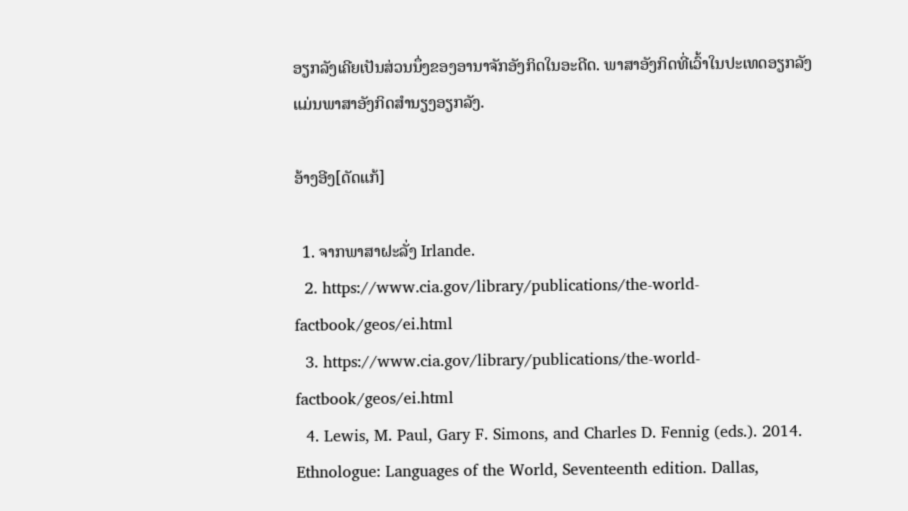ອຽກລັງເຄີຍເປັນສ່ວນນຶ່ງຂອງອານາຈັກອັງກິດໃນອະດີດ. ພາສາອັງກິດທີ່ເວົ້າໃນປະເທດອຽກລັງແມ່ນພາສາອັງກິດສຳນຽງອຽກລັງ.

ອ້າງອີງ[ດັດແກ້]

  1. ຈາກພາສາຝະລັ່ງ Irlande.
  2. https://www.cia.gov/library/publications/the-world-factbook/geos/ei.html
  3. https://www.cia.gov/library/publications/the-world-factbook/geos/ei.html
  4. Lewis, M. Paul, Gary F. Simons, and Charles D. Fennig (eds.). 2014. Ethnologue: Languages of the World, Seventeenth edition. Dallas,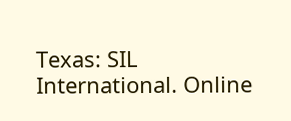Texas: SIL International. Online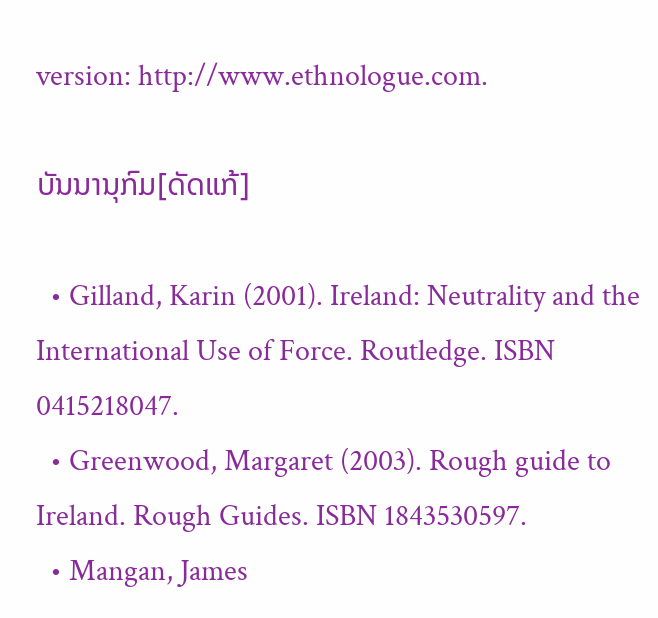version: http://www.ethnologue.com.

ບັນນານຸກົມ[ດັດແກ້]

  • Gilland, Karin (2001). Ireland: Neutrality and the International Use of Force. Routledge. ISBN 0415218047.
  • Greenwood, Margaret (2003). Rough guide to Ireland. Rough Guides. ISBN 1843530597.
  • Mangan, James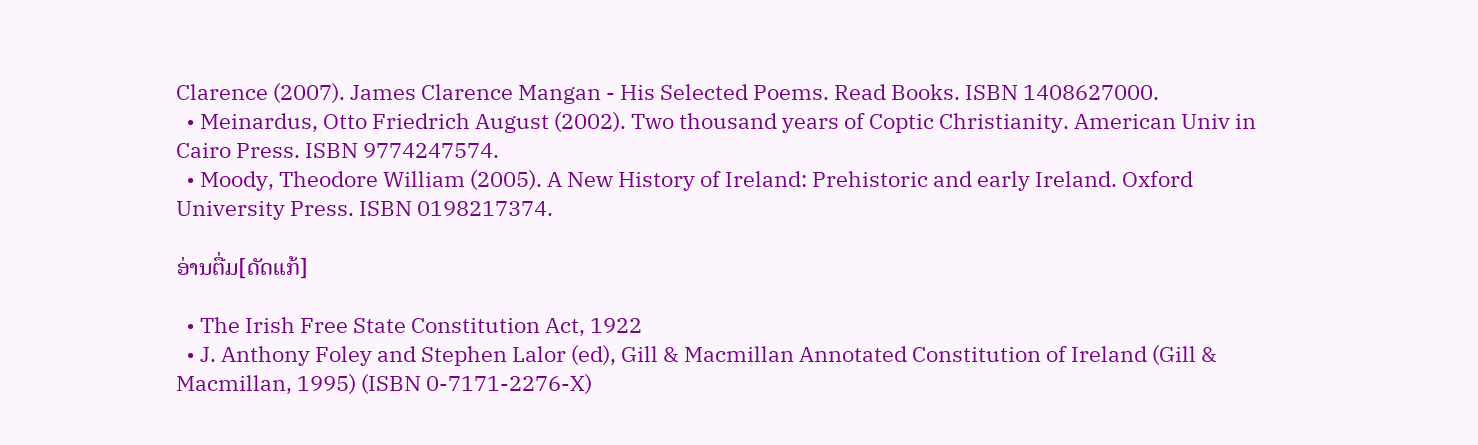Clarence (2007). James Clarence Mangan - His Selected Poems. Read Books. ISBN 1408627000.
  • Meinardus, Otto Friedrich August (2002). Two thousand years of Coptic Christianity. American Univ in Cairo Press. ISBN 9774247574.
  • Moody, Theodore William (2005). A New History of Ireland: Prehistoric and early Ireland. Oxford University Press. ISBN 0198217374.

ອ່ານຕື່ມ[ດັດແກ້]

  • The Irish Free State Constitution Act, 1922
  • J. Anthony Foley and Stephen Lalor (ed), Gill & Macmillan Annotated Constitution of Ireland (Gill & Macmillan, 1995) (ISBN 0-7171-2276-X)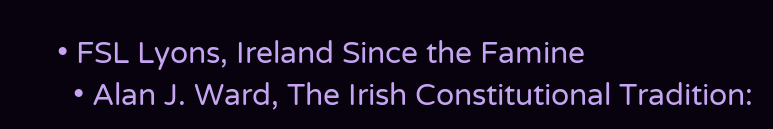• FSL Lyons, Ireland Since the Famine
  • Alan J. Ward, The Irish Constitutional Tradition: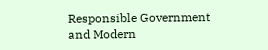Responsible Government and Modern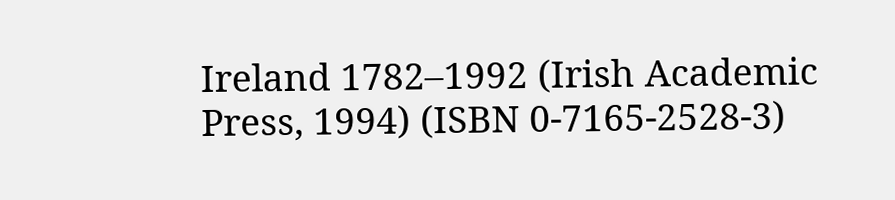Ireland 1782–1992 (Irish Academic Press, 1994) (ISBN 0-7165-2528-3)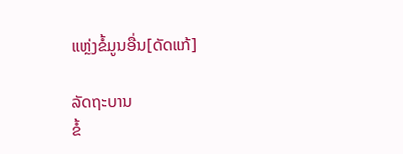ແຫຼ່ງຂໍ້ມູນອື່ນ[ດັດແກ້]

ລັດຖະບານ
ຂໍ້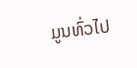ມູນທົ່ວໄປ